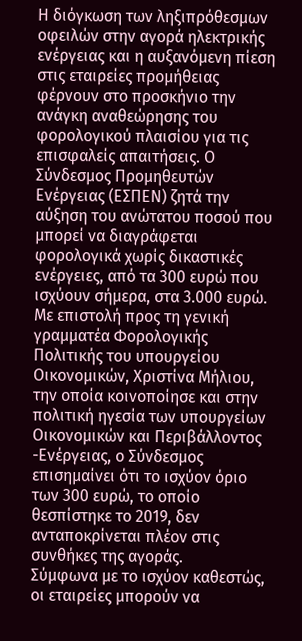Η διόγκωση των ληξιπρόθεσμων οφειλών στην αγορά ηλεκτρικής ενέργειας και η αυξανόμενη πίεση στις εταιρείες προμήθειας φέρνουν στο προσκήνιο την ανάγκη αναθεώρησης του φορολογικού πλαισίου για τις επισφαλείς απαιτήσεις. Ο Σύνδεσμος Προμηθευτών Ενέργειας (ΕΣΠΕΝ) ζητά την αύξηση του ανώτατου ποσού που μπορεί να διαγράφεται φορολογικά χωρίς δικαστικές ενέργειες, από τα 300 ευρώ που ισχύουν σήμερα, στα 3.000 ευρώ.
Με επιστολή προς τη γενική γραμματέα Φορολογικής Πολιτικής του υπουργείου Οικονομικών, Χριστίνα Μήλιου, την οποία κοινοποίησε και στην πολιτική ηγεσία των υπουργείων Οικονομικών και Περιβάλλοντος -Ενέργειας, ο Σύνδεσμος επισημαίνει ότι το ισχύον όριο των 300 ευρώ, το οποίο θεσπίστηκε το 2019, δεν ανταποκρίνεται πλέον στις συνθήκες της αγοράς.
Σύμφωνα με το ισχύον καθεστώς, οι εταιρείες μπορούν να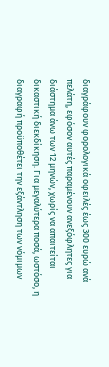διαγράφουν φορολογικά οφειλές έως 300 ευρώ ανά πελάτη, εφόσον αυτές παραμένουν ανεξόφλητες για διάστημα άνω των 12 μηνών, χωρίς να απαιτείται δικαστική διεκδίκηση. Για μεγαλύτερα ποσά, ωστόσο, η διαγραφή προϋποθέτει την εξάντληση των νόμιμων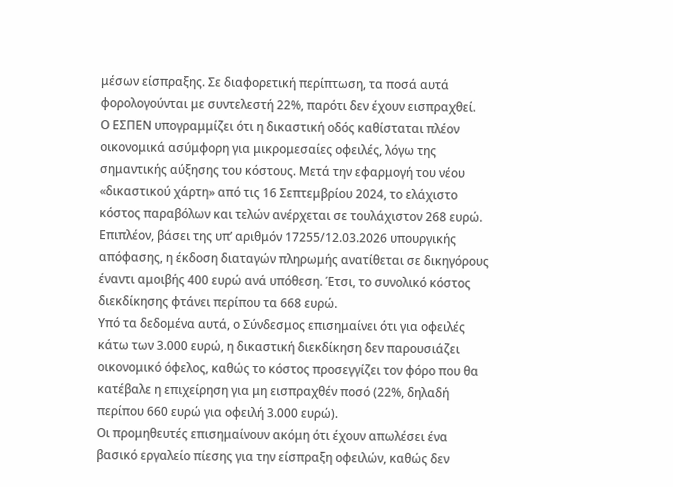μέσων είσπραξης. Σε διαφορετική περίπτωση, τα ποσά αυτά φορολογούνται με συντελεστή 22%, παρότι δεν έχουν εισπραχθεί.
Ο ΕΣΠΕΝ υπογραμμίζει ότι η δικαστική οδός καθίσταται πλέον οικονομικά ασύμφορη για μικρομεσαίες οφειλές, λόγω της σημαντικής αύξησης του κόστους. Μετά την εφαρμογή του νέου «δικαστικού χάρτη» από τις 16 Σεπτεμβρίου 2024, το ελάχιστο κόστος παραβόλων και τελών ανέρχεται σε τουλάχιστον 268 ευρώ. Επιπλέον, βάσει της υπ’ αριθμόν 17255/12.03.2026 υπουργικής απόφασης, η έκδοση διαταγών πληρωμής ανατίθεται σε δικηγόρους έναντι αμοιβής 400 ευρώ ανά υπόθεση. Έτσι, το συνολικό κόστος διεκδίκησης φτάνει περίπου τα 668 ευρώ.
Υπό τα δεδομένα αυτά, ο Σύνδεσμος επισημαίνει ότι για οφειλές κάτω των 3.000 ευρώ, η δικαστική διεκδίκηση δεν παρουσιάζει οικονομικό όφελος, καθώς το κόστος προσεγγίζει τον φόρο που θα κατέβαλε η επιχείρηση για μη εισπραχθέν ποσό (22%, δηλαδή περίπου 660 ευρώ για οφειλή 3.000 ευρώ).
Οι προμηθευτές επισημαίνουν ακόμη ότι έχουν απωλέσει ένα βασικό εργαλείο πίεσης για την είσπραξη οφειλών, καθώς δεν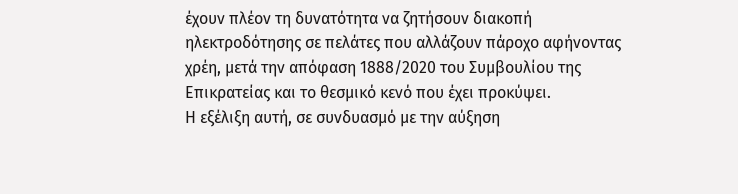έχουν πλέον τη δυνατότητα να ζητήσουν διακοπή ηλεκτροδότησης σε πελάτες που αλλάζουν πάροχο αφήνοντας χρέη, μετά την απόφαση 1888/2020 του Συμβουλίου της Επικρατείας και το θεσμικό κενό που έχει προκύψει.
Η εξέλιξη αυτή, σε συνδυασμό με την αύξηση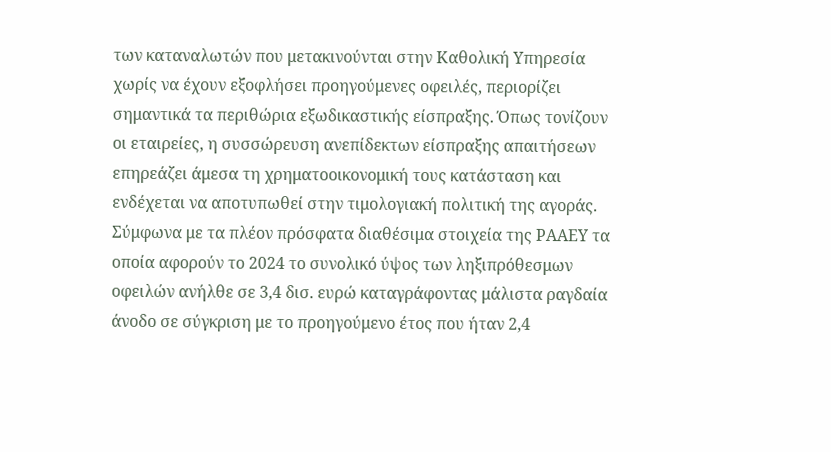των καταναλωτών που μετακινούνται στην Καθολική Υπηρεσία χωρίς να έχουν εξοφλήσει προηγούμενες οφειλές, περιορίζει σημαντικά τα περιθώρια εξωδικαστικής είσπραξης. Όπως τονίζουν οι εταιρείες, η συσσώρευση ανεπίδεκτων είσπραξης απαιτήσεων επηρεάζει άμεσα τη χρηματοοικονομική τους κατάσταση και ενδέχεται να αποτυπωθεί στην τιμολογιακή πολιτική της αγοράς.
Σύμφωνα με τα πλέον πρόσφατα διαθέσιμα στοιχεία της ΡΑΑΕΥ τα οποία αφορούν το 2024 το συνολικό ύψος των ληξιπρόθεσμων οφειλών ανήλθε σε 3,4 δισ. ευρώ καταγράφοντας μάλιστα ραγδαία άνοδο σε σύγκριση με το προηγούμενο έτος που ήταν 2,4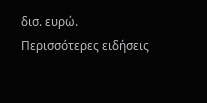δισ. ευρώ.
Περισσότερες ειδήσεις